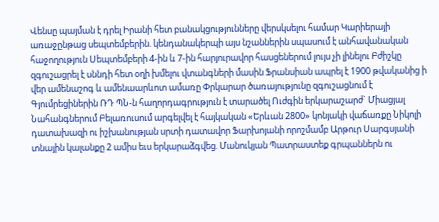Վենսը պայման է դրել Իրանի հետ բանակցությունները վերսկսելու համար Կարիերայի առաջընթաց սեպտեմբերին. կենդանակերպի այս նշաններին սպասում է անհավանական հաջողություն Սեպտեմբերի 4-ին և 7-ին հարյուրավոր հասցեներում լույս չի լինելու Բժիշկը զգուշացրել է սննդի հետ օղի խմելու վտանգների մասին Ֆրանսիան ապրել է 1900 թվականից ի վեր ամենաշոգ և ամենաարևոտ ամառը Փրկարար ծառայությունը զգուշացնում է Գյումրեցիներին ՌԴ ՊՆ-ն հաղորդագրություն է տարածել Ուժգին երկարաշարժ` Միացյալ Նահանգներում Բելառուսում արգելվել է հայկական «Երևան 2800» կոնյակի վաճառքը Նիկոլի դատախազի ու իշխանության սրտի դատավոր Ֆարխոյանի որոշմամբ Արթուր Սարգսյանի տնային կալանքը 2 ամիս եւս երկարաձգվեց. Մանուկյան Պատրաստեք գրպաններն ու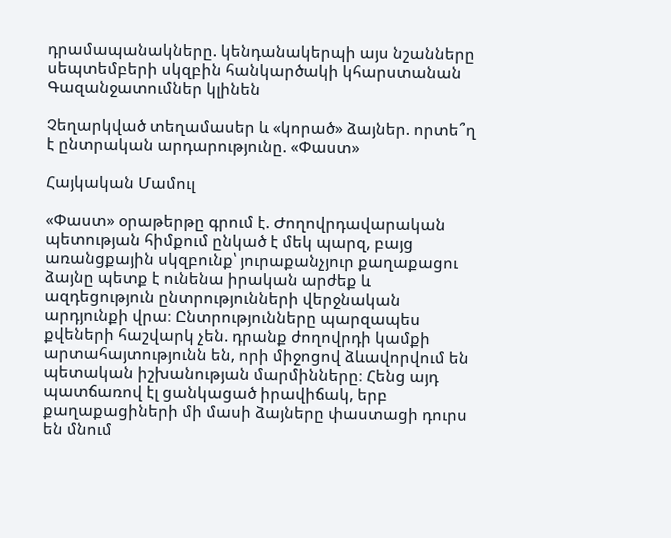դրամապանակները. կենդանակերպի այս նշանները սեպտեմբերի սկզբին հանկարծակի կհարստանան Գազանջատումներ կլինեն

Չեղարկված տեղամասեր և «կորած» ձայներ. որտե՞ղ է ընտրական արդարությունը. «Փաստ»

Հայկական Մամուլ

«Փաստ» օրաթերթը գրում է. Ժողովրդավարական պետության հիմքում ընկած է մեկ պարզ, բայց առանցքային սկզբունք՝ յուրաքանչյուր քաղաքացու ձայնը պետք է ունենա իրական արժեք և ազդեցություն ընտրությունների վերջնական արդյունքի վրա։ Ընտրությունները պարզապես քվեների հաշվարկ չեն. դրանք ժողովրդի կամքի արտահայտությունն են, որի միջոցով ձևավորվում են պետական իշխանության մարմինները։ Հենց այդ պատճառով էլ ցանկացած իրավիճակ, երբ քաղաքացիների մի մասի ձայները փաստացի դուրս են մնում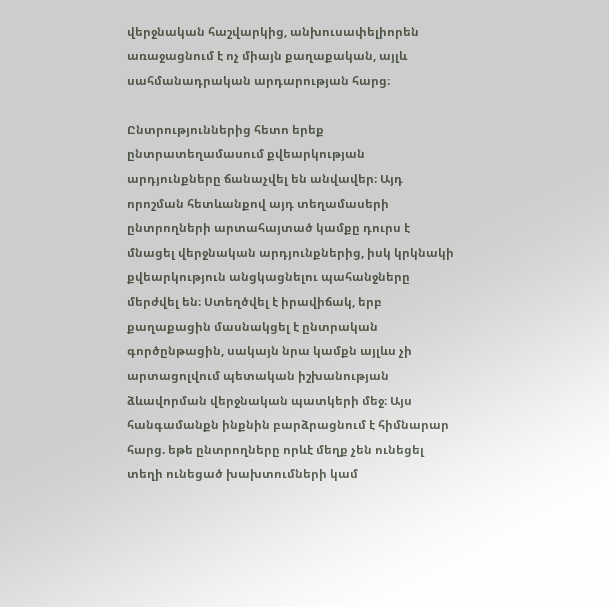վերջնական հաշվարկից, անխուսափելիորեն առաջացնում է ոչ միայն քաղաքական, այլև սահմանադրական արդարության հարց։

Ընտրություններից հետո երեք ընտրատեղամասում քվեարկության արդյունքները ճանաչվել են անվավեր։ Այդ որոշման հետևանքով այդ տեղամասերի ընտրողների արտահայտած կամքը դուրս է մնացել վերջնական արդյունքներից, իսկ կրկնակի քվեարկություն անցկացնելու պահանջները մերժվել են։ Ստեղծվել է իրավիճակ, երբ քաղաքացին մասնակցել է ընտրական գործընթացին, սակայն նրա կամքն այլևս չի արտացոլվում պետական իշխանության ձևավորման վերջնական պատկերի մեջ։ Այս հանգամանքն ինքնին բարձրացնում է հիմնարար հարց. եթե ընտրողները որևէ մեղք չեն ունեցել տեղի ունեցած խախտումների կամ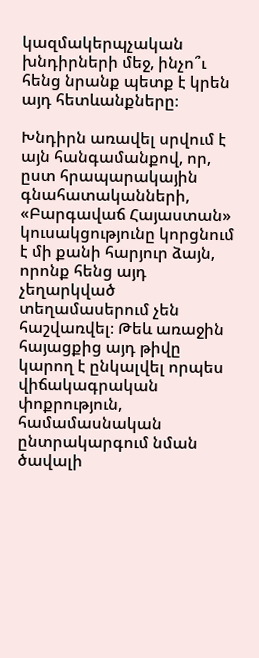կազմակերպչական խնդիրների մեջ, ինչո՞ւ հենց նրանք պետք է կրեն այդ հետևանքները։

Խնդիրն առավել սրվում է այն հանգամանքով, որ, ըստ հրապարակային գնահատականների, «Բարգավաճ Հայաստան» կուսակցությունը կորցնում է մի քանի հարյուր ձայն, որոնք հենց այդ չեղարկված տեղամասերում չեն հաշվառվել։ Թեև առաջին հայացքից այդ թիվը կարող է ընկալվել որպես վիճակագրական փոքրություն, համամասնական ընտրակարգում նման ծավալի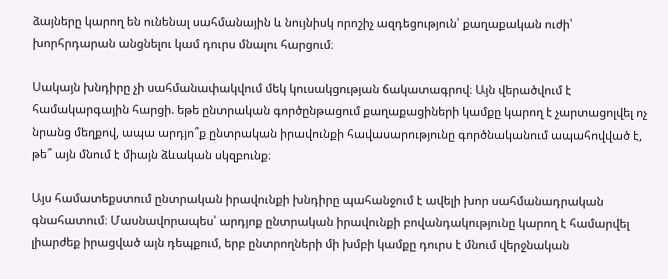ձայները կարող են ունենալ սահմանային և նույնիսկ որոշիչ ազդեցություն՝ քաղաքական ուժի՝ խորհրդարան անցնելու կամ դուրս մնալու հարցում։

Սակայն խնդիրը չի սահմանափակվում մեկ կուսակցության ճակատագրով։ Այն վերածվում է համակարգային հարցի. եթե ընտրական գործընթացում քաղաքացիների կամքը կարող է չարտացոլվել ոչ նրանց մեղքով, ապա արդյո՞ք ընտրական իրավունքի հավասարությունը գործնականում ապահովված է, թե՞ այն մնում է միայն ձևական սկզբունք։

Այս համատեքստում ընտրական իրավունքի խնդիրը պահանջում է ավելի խոր սահմանադրական գնահատում։ Մասնավորապես՝ արդյոք ընտրական իրավունքի բովանդակությունը կարող է համարվել լիարժեք իրացված այն դեպքում, երբ ընտրողների մի խմբի կամքը դուրս է մնում վերջնական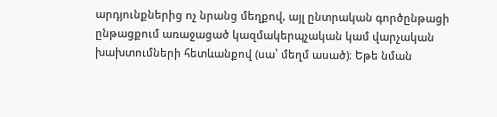արդյունքներից ոչ նրանց մեղքով, այլ ընտրական գործընթացի ընթացքում առաջացած կազմակերպչական կամ վարչական խախտումների հետևանքով (սա՝ մեղմ ասած)։ Եթե նման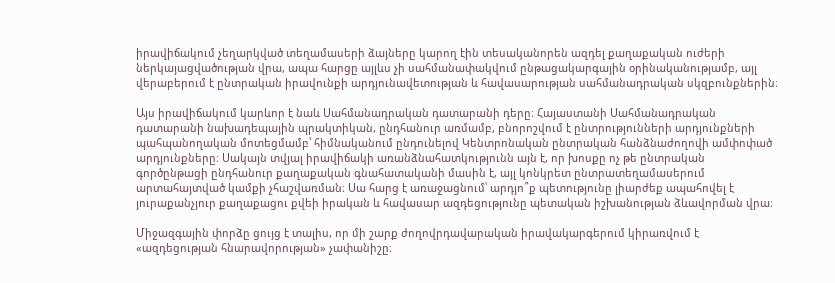իրավիճակում չեղարկված տեղամասերի ձայները կարող էին տեսականորեն ազդել քաղաքական ուժերի ներկայացվածության վրա, ապա հարցը այլևս չի սահմանափակվում ընթացակարգային օրինականությամբ, այլ վերաբերում է ընտրական իրավունքի արդյունավետության և հավասարության սահմանադրական սկզբունքներին։

Այս իրավիճակում կարևոր է նաև Սահմանադրական դատարանի դերը։ Հայաստանի Սահմանադրական դատարանի նախադեպային պրակտիկան, ընդհանուր առմամբ, բնորոշվում է ընտրությունների արդյունքների պահպանողական մոտեցմամբ՝ հիմնականում ընդունելով Կենտրոնական ընտրական հանձնաժողովի ամփոփած արդյունքները։ Սակայն տվյալ իրավիճակի առանձնահատկությունն այն է, որ խոսքը ոչ թե ընտրական գործընթացի ընդհանուր քաղաքական գնահատականի մասին է, այլ կոնկրետ ընտրատեղամասերում արտահայտված կամքի չհաշվառման։ Սա հարց է առաջացնում՝ արդյո՞ք պետությունը լիարժեք ապահովել է յուրաքանչյուր քաղաքացու քվեի իրական և հավասար ազդեցությունը պետական իշխանության ձևավորման վրա։

Միջազգային փորձը ցույց է տալիս, որ մի շարք ժողովրդավարական իրավակարգերում կիրառվում է «ազդեցության հնարավորության» չափանիշը։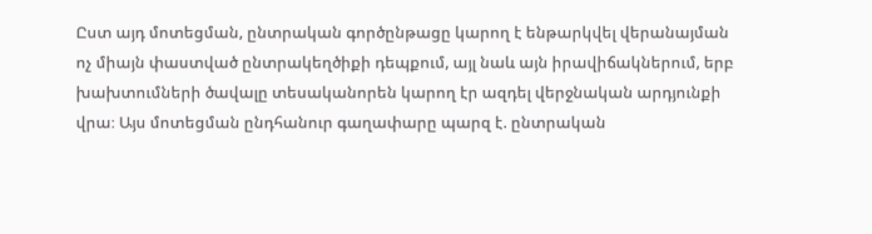Ըստ այդ մոտեցման, ընտրական գործընթացը կարող է ենթարկվել վերանայման ոչ միայն փաստված ընտրակեղծիքի դեպքում, այլ նաև այն իրավիճակներում, երբ խախտումների ծավալը տեսականորեն կարող էր ազդել վերջնական արդյունքի վրա։ Այս մոտեցման ընդհանուր գաղափարը պարզ է. ընտրական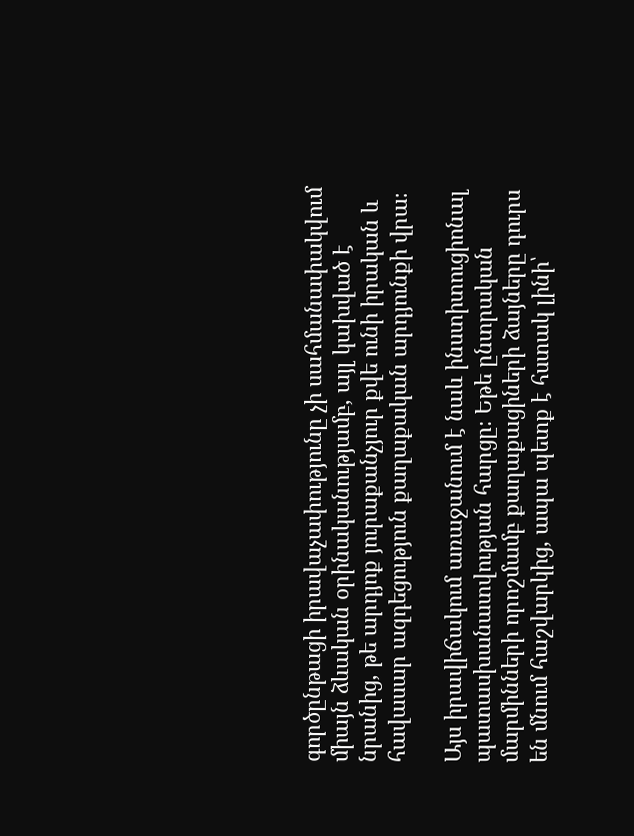գործընթացի իրավաչափությունը չի սահմանափակվում միայն ձևական օրինականությամբ, այլ կախված է նրանից, թե արդյոք յուրաքանչյուր քվե ունի իրական և հավասար ազդեցություն քաղաքական արդյունքի վրա։

Այս իրավիճակում առաջանում է նաև ինստիտուցիոնալ պատասխանատվության հարցը։ Եթե ընտրական մարմինների որոշմամբ քաղաքացիների ձայները դուրս են մնում հաշվարկից, ապա պետք է հստակ լինի՝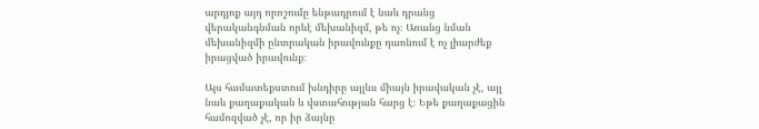արդյոք այդ որոշումը ենթադրում է նաև դրանց վերականգնման որևէ մեխանիզմ, թե ոչ։ Առանց նման մեխանիզմի ընտրական իրավունքը դառնում է ոչ լիարժեք իրացված իրավունք։

Այս համատեքստում խնդիրը այլևս միայն իրավական չէ, այլ նաև քաղաքական և վստահության հարց է։ Եթե քաղաքացին համոզված չէ, որ իր ձայնը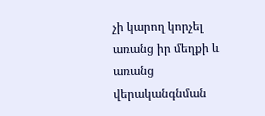չի կարող կորչել առանց իր մեղքի և առանց վերականգնման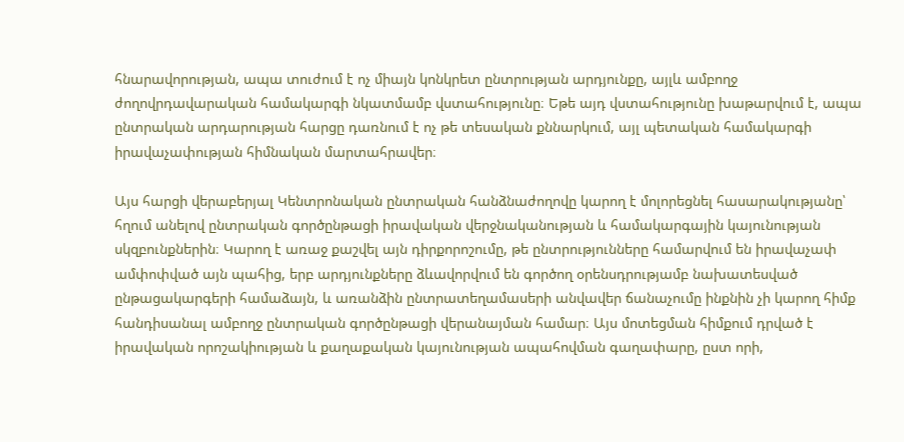հնարավորության, ապա տուժում է ոչ միայն կոնկրետ ընտրության արդյունքը, այլև ամբողջ ժողովրդավարական համակարգի նկատմամբ վստահությունը։ Եթե այդ վստահությունը խաթարվում է, ապա ընտրական արդարության հարցը դառնում է ոչ թե տեսական քննարկում, այլ պետական համակարգի իրավաչափության հիմնական մարտահրավեր։

Այս հարցի վերաբերյալ Կենտրոնական ընտրական հանձնաժողովը կարող է մոլորեցնել հասարակությանը՝ հղում անելով ընտրական գործընթացի իրավական վերջնականության և համակարգային կայունության սկզբունքներին։ Կարող է առաջ քաշվել այն դիրքորոշումը, թե ընտրությունները համարվում են իրավաչափ ամփոփված այն պահից, երբ արդյունքները ձևավորվում են գործող օրենսդրությամբ նախատեսված ընթացակարգերի համաձայն, և առանձին ընտրատեղամասերի անվավեր ճանաչումը ինքնին չի կարող հիմք հանդիսանալ ամբողջ ընտրական գործընթացի վերանայման համար։ Այս մոտեցման հիմքում դրված է իրավական որոշակիության և քաղաքական կայունության ապահովման գաղափարը, ըստ որի,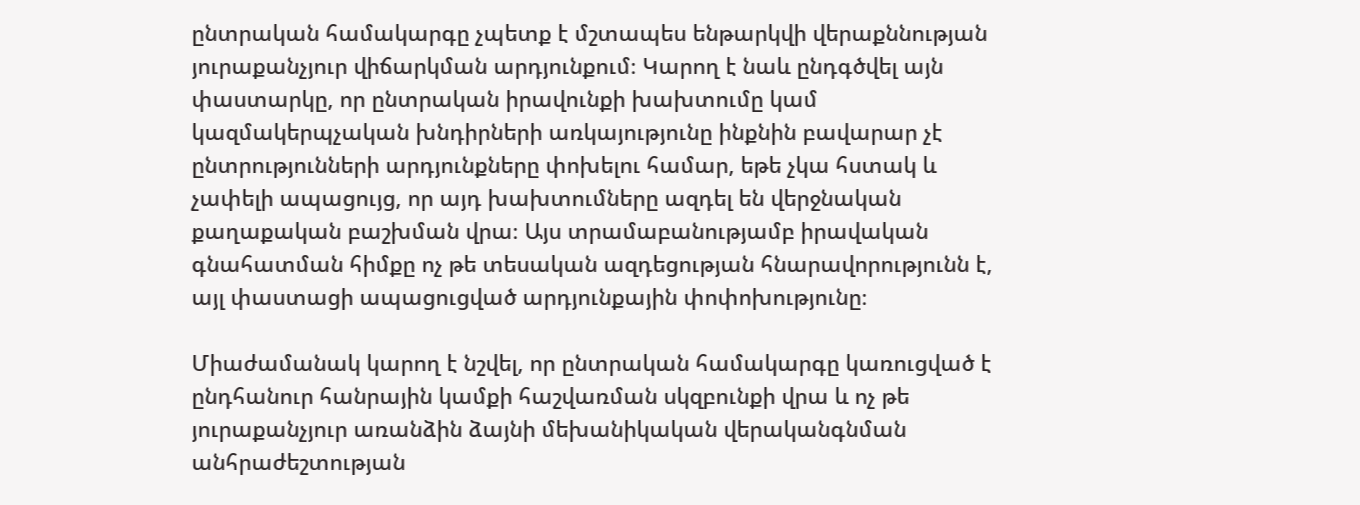ընտրական համակարգը չպետք է մշտապես ենթարկվի վերաքննության յուրաքանչյուր վիճարկման արդյունքում։ Կարող է նաև ընդգծվել այն փաստարկը, որ ընտրական իրավունքի խախտումը կամ կազմակերպչական խնդիրների առկայությունը ինքնին բավարար չէ ընտրությունների արդյունքները փոխելու համար, եթե չկա հստակ և չափելի ապացույց, որ այդ խախտումները ազդել են վերջնական քաղաքական բաշխման վրա։ Այս տրամաբանությամբ իրավական գնահատման հիմքը ոչ թե տեսական ազդեցության հնարավորությունն է, այլ փաստացի ապացուցված արդյունքային փոփոխությունը։

Միաժամանակ կարող է նշվել, որ ընտրական համակարգը կառուցված է ընդհանուր հանրային կամքի հաշվառման սկզբունքի վրա և ոչ թե յուրաքանչյուր առանձին ձայնի մեխանիկական վերականգնման անհրաժեշտության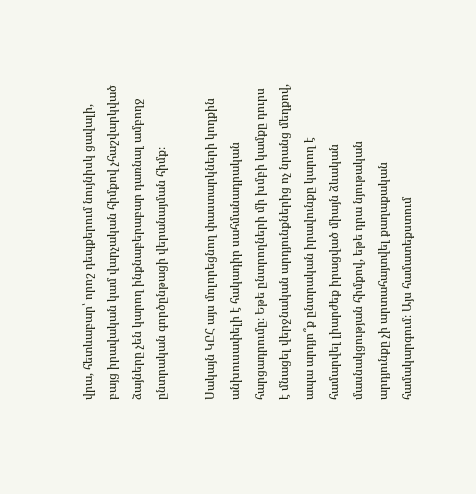վրա, հետևաբար՝ որոշ դեպքերում նույնիսկ ցավալի, բայց իրավական կամ վարչական հիմքով չհաշվարկված ձայները չեն կարող ինքնաբերաբար դառնալ ամբողջ ընտրական գործընթացի վերանայման հիմք։

Սակայն ԿԸՀ այս մոլորեցնող փաստարկների կողքին անխուսափելի է հակադիր սահմանադրական հարցադրումը։ Եթե ընտրողների մի խմբի կամքը դուրս է մնացել վերջնական արդյունքներից ոչ նրանց մեղքով, ապա արդյո՞ք ընտրական իրավունքը կարող է համարվել լիարժեք իրացված միայն ձևական մասնակցության հիմքով, եթե դրա նյութական արդյունքը չի արտահայտվել քաղաքական համակարգում։ Այս համատեքստում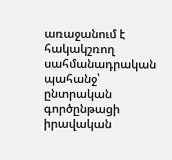առաջանում է հակակշռող սահմանադրական պահանջ՝ ընտրական գործընթացի իրավական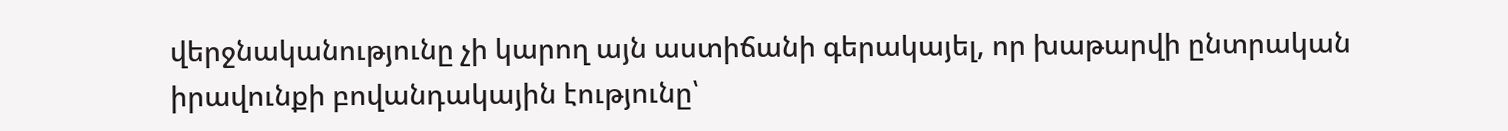վերջնականությունը չի կարող այն աստիճանի գերակայել, որ խաթարվի ընտրական իրավունքի բովանդակային էությունը՝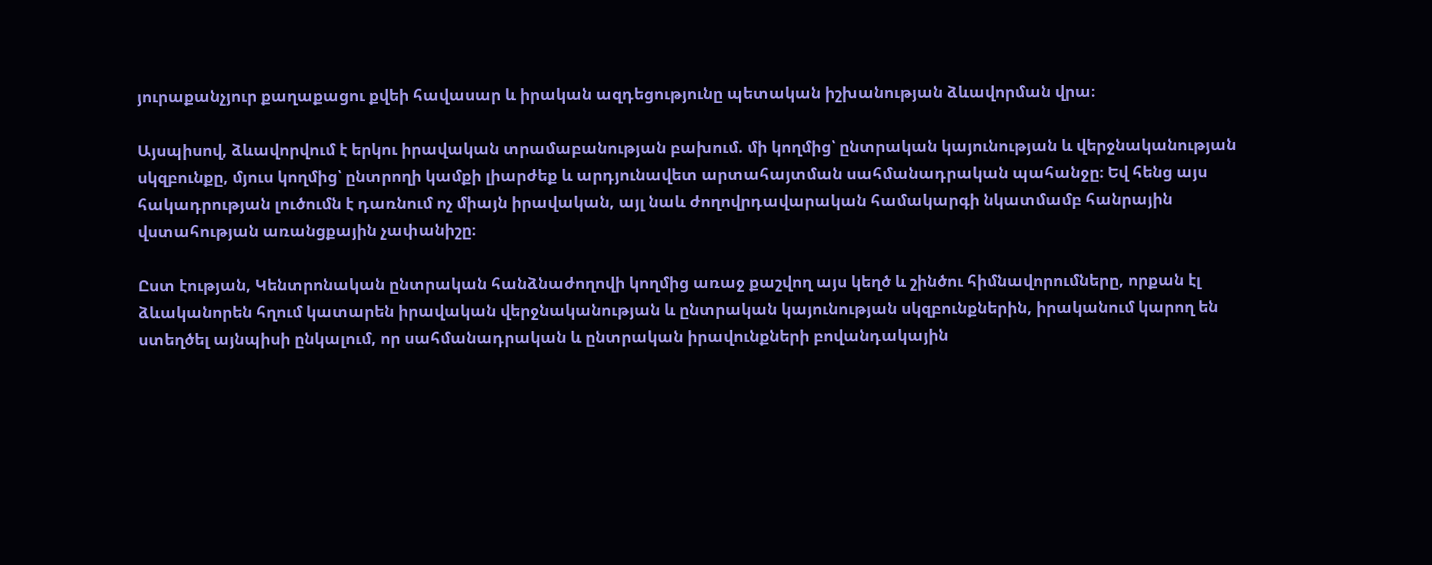յուրաքանչյուր քաղաքացու քվեի հավասար և իրական ազդեցությունը պետական իշխանության ձևավորման վրա։

Այսպիսով, ձևավորվում է երկու իրավական տրամաբանության բախում. մի կողմից՝ ընտրական կայունության և վերջնականության սկզբունքը, մյուս կողմից՝ ընտրողի կամքի լիարժեք և արդյունավետ արտահայտման սահմանադրական պահանջը։ Եվ հենց այս հակադրության լուծումն է դառնում ոչ միայն իրավական, այլ նաև ժողովրդավարական համակարգի նկատմամբ հանրային վստահության առանցքային չափանիշը։

Ըստ էության, Կենտրոնական ընտրական հանձնաժողովի կողմից առաջ քաշվող այս կեղծ և շինծու հիմնավորումները, որքան էլ ձևականորեն հղում կատարեն իրավական վերջնականության և ընտրական կայունության սկզբունքներին, իրականում կարող են ստեղծել այնպիսի ընկալում, որ սահմանադրական և ընտրական իրավունքների բովանդակային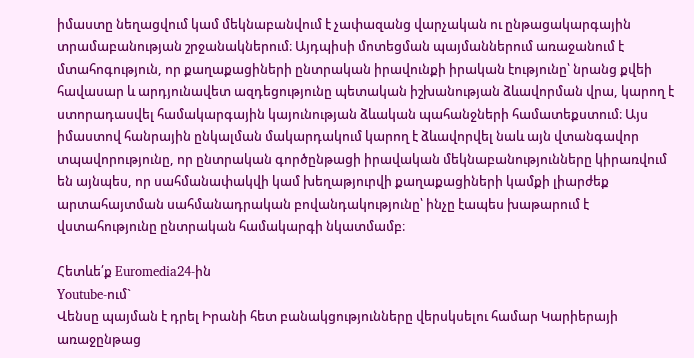իմաստը նեղացվում կամ մեկնաբանվում է չափազանց վարչական ու ընթացակարգային տրամաբանության շրջանակներում։ Այդպիսի մոտեցման պայմաններում առաջանում է մտահոգություն, որ քաղաքացիների ընտրական իրավունքի իրական էությունը՝ նրանց քվեի հավասար և արդյունավետ ազդեցությունը պետական իշխանության ձևավորման վրա, կարող է ստորադասվել համակարգային կայունության ձևական պահանջների համատեքստում։ Այս իմաստով հանրային ընկալման մակարդակում կարող է ձևավորվել նաև այն վտանգավոր տպավորությունը, որ ընտրական գործընթացի իրավական մեկնաբանությունները կիրառվում են այնպես, որ սահմանափակվի կամ խեղաթյուրվի քաղաքացիների կամքի լիարժեք արտահայտման սահմանադրական բովանդակությունը՝ ինչը էապես խաթարում է վստահությունը ընտրական համակարգի նկատմամբ։

Հետևե՛ք Euromedia24-ին
Youtube-ում`
Վենսը պայման է դրել Իրանի հետ բանակցությունները վերսկսելու համար Կարիերայի առաջընթաց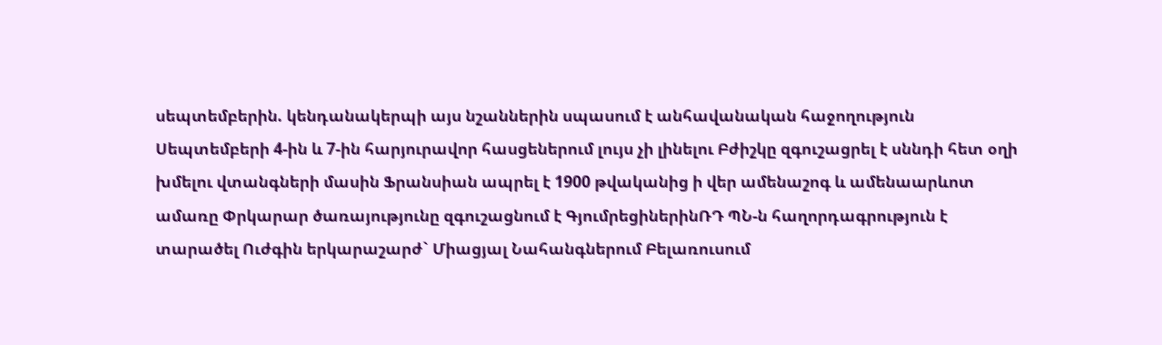սեպտեմբերին. կենդանակերպի այս նշաններին սպասում է անհավանական հաջողություն Սեպտեմբերի 4-ին և 7-ին հարյուրավոր հասցեներում լույս չի լինելու Բժիշկը զգուշացրել է սննդի հետ օղի խմելու վտանգների մասին Ֆրանսիան ապրել է 1900 թվականից ի վեր ամենաշոգ և ամենաարևոտ ամառը Փրկարար ծառայությունը զգուշացնում է ԳյումրեցիներինՌԴ ՊՆ-ն հաղորդագրություն է տարածել Ուժգին երկարաշարժ` Միացյալ Նահանգներում Բելառուսում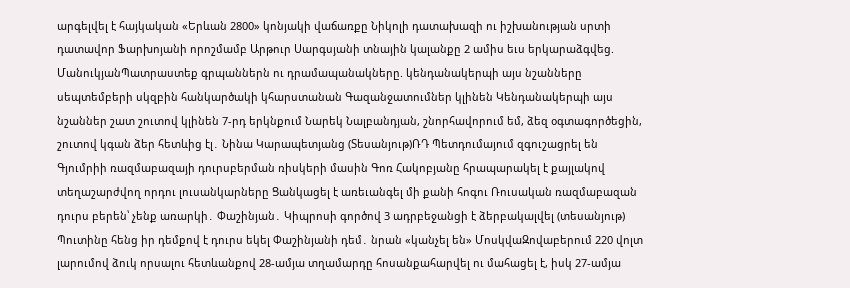արգելվել է հայկական «Երևան 2800» կոնյակի վաճառքը Նիկոլի դատախազի ու իշխանության սրտի դատավոր Ֆարխոյանի որոշմամբ Արթուր Սարգսյանի տնային կալանքը 2 ամիս եւս երկարաձգվեց. ՄանուկյանՊատրաստեք գրպաններն ու դրամապանակները. կենդանակերպի այս նշանները սեպտեմբերի սկզբին հանկարծակի կհարստանան Գազանջատումներ կլինեն Կենդանակերպի այս նշաններ շատ շուտով կլինեն 7-րդ երկնքում Նարեկ Նալբանդյան, շնորհավորում եմ, ձեզ օգտագործեցին, շուտով կգան ձեր հետևից էլ․ Նինա Կարապետյանց (Տեսանյութ)ՌԴ Պետդումայում զգուշացրել են Գյումրիի ռազմաբազայի դուրսբերման ռիսկերի մասին Գոռ Հակոբյանը հրապարակել է քայլակով տեղաշարժվող որդու լուսանկարները Ցանկացել է առեւանգել մի քանի հոգու Ռուսական ռազմաբազան դուրս բերեն՝ չենք առարկի․ Փաշինյան․ Կիպրոսի գործով 3 ադրբեջանցի է ձերբակալվել (տեսանյութ) Պուտինը հենց իր դեմքով է դուրս եկել Փաշինյանի դեմ․ նրան «կանչել են» ՄոսկվաԶովաբերում 220 վոլտ լարումով ձուկ որսալու հետևանքով 28-ամյա տղամարդը հոսանքահարվել ու մահացել է, իսկ 27-ամյա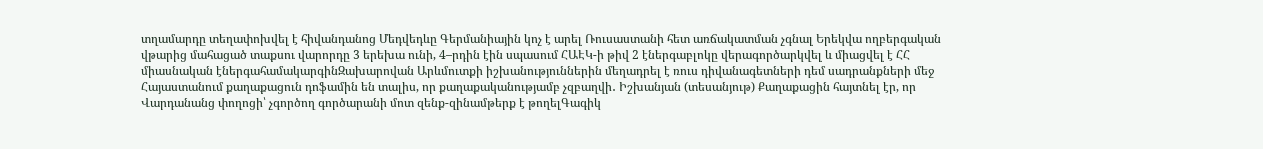տղամարդը տեղափոխվել է հիվանդանոց Մեդվեդևը Գերմանիային կոչ է արել Ռուսաստանի հետ առճակատման չգնալ Երեկվա ողբերգական վթարից մահացած տաքսու վարորդը 3 երեխա ունի, 4–րդին էին սպասում ՀԱԷԿ-ի թիվ 2 էներգաբլոկը վերագործարկվել և միացվել է ՀՀ միասնական էներգահամակարգինԶախարովան Արևմուտքի իշխանություններին մեղադրել է ռուս դիվանագետների դեմ սադրանքների մեջ Հայաստանում քաղաքացուն դոֆամին են տալիս, որ քաղաքականությամբ չզբաղվի․ Իշխանյան (տեսանյութ) Քաղաքացին հայտնել էր, որ Վարդանանց փողոցի՝ չգործող գործարանի մոտ զենք-զինամթերք է թողելԳագիկ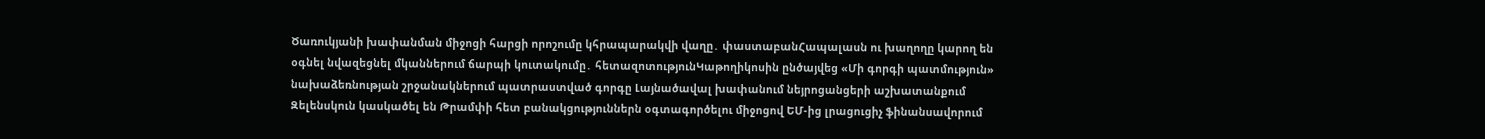Ծառուկյանի խափանման միջոցի հարցի որոշումը կհրապարակվի վաղը․ փաստաբանՀապալասն ու խաղողը կարող են օգնել նվազեցնել մկաններում ճարպի կուտակումը․ հետազոտությունԿաթողիկոսին ընծայվեց «Մի գորգի պատմություն» նախաձեռնության շրջանակներում պատրաստված գորգը Լայնածավալ խափանում նեյրոցանցերի աշխատանքում Զելենսկուն կասկածել են Թրամփի հետ բանակցություններն օգտագործելու միջոցով ԵՄ-ից լրացուցիչ ֆինանսավորում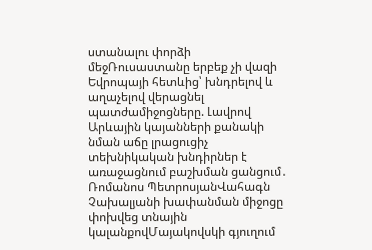ստանալու փորձի մեջՌուսաստանը երբեք չի վազի Եվրոպայի հետևից՝ խնդրելով և աղաչելով վերացնել պատժամիջոցները. Լավրով Արևային կայանների քանակի նման աճը լրացուցիչ տեխնիկական խնդիրներ է առաջացնում բաշխման ցանցում․ Ռոմանոս ՊետրոսյանՎահագն Չախալյանի խափանման միջոցը փոխվեց տնային կալանքովՄայակովսկի գյուղում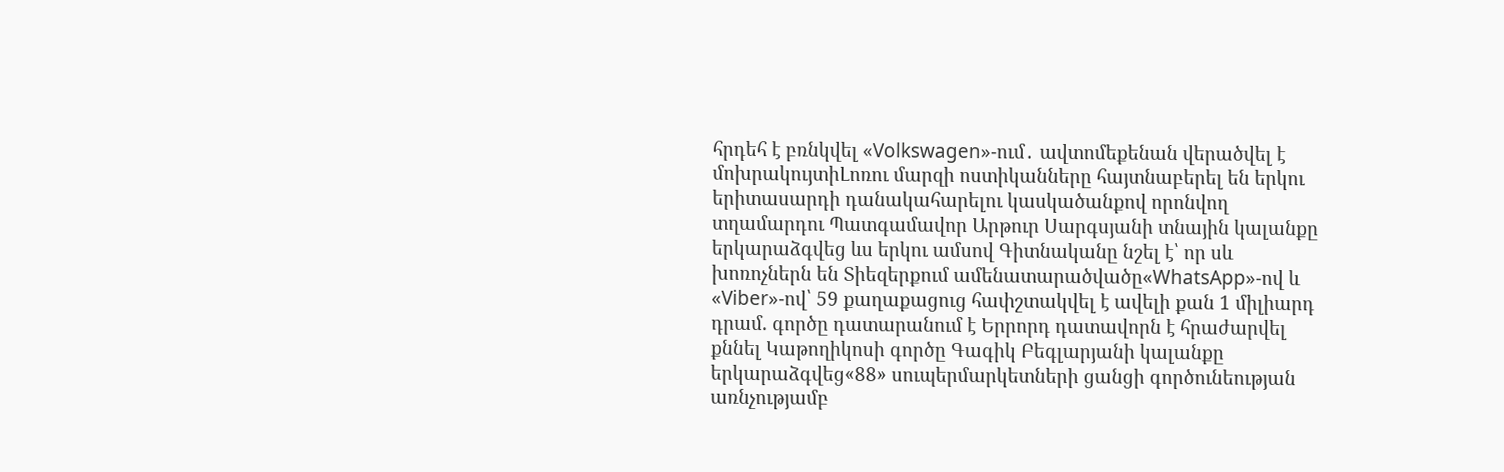հրդեհ է բռնկվել «Volkswagen»-ում․ ավտոմեքենան վերածվել է մոխրակույտիԼոռու մարզի ոստիկանները հայտնաբերել են երկու երիտասարդի դանակահարելու կասկածանքով որոնվող տղամարդու Պատգամավոր Արթուր Սարգսյանի տնային կալանքը երկարաձգվեց ևս երկու ամսով Գիտնականը նշել է՝ որ սև խոռոչներն են Տիեզերքում ամենատարածվածը«WhatsApp»-ով և «Viber»-ով՝ 59 քաղաքացուց հափշտակվել է ավելի քան 1 միլիարդ դրամ. գործը դատարանում է Երրորդ դատավորն է հրաժարվել քննել Կաթողիկոսի գործը Գագիկ Բեգլարյանի կալանքը երկարաձգվեց«88» սուպերմարկետների ցանցի գործունեության առնչությամբ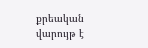քրեական վարույթ է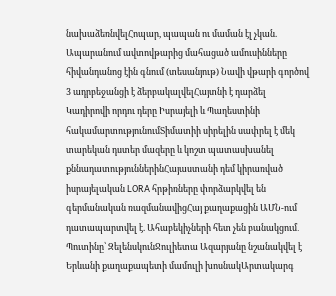նախաձեռնվելՀոպար, պապան ու մաման էլ չկան. Ապարանում ավտովթարից մահացած ամուսինները հիվանդանոց էին գնում (տեսանյութ) Նավի վթարի գործով 3 ադրբեջանցի է ձերբակալվելՀայտնի է դարձել Կադիրովի որդու դերը Իսրայելի և Պաղեստինի հակամարտությունումՏիմատիի սիրելին սափրել է մեկ տարեկան դստեր մազերը և կոշտ պատասխանել քննադատություններինՀայաստանի դեմ կիրառված իսրայելական LORA հրթիռները փորձարկվել են գերմանական ռազմանավիցՀայ քաղաքացին ԱՄՆ-ում դատապարտվել է. Ահաբեկիչների հետ չեն բանակցում․ Պուտինը՝ ԶելենսկունՋուլիետա Ազարյանը նշանակվել է Երևանի քաղաքապետի մամուլի խոսնակԱրտակարգ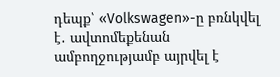դեպք՝ «Volkswagen»-ը բռնկվել է․ ավտոմեքենան ամբողջությամբ այրվել է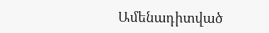Ամենադիտված